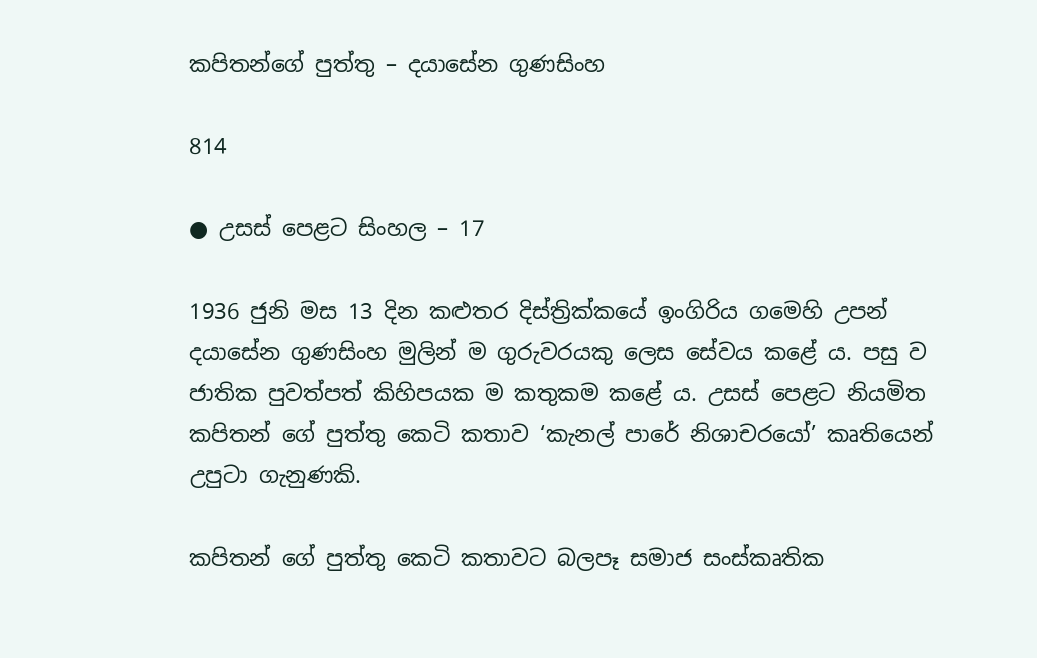කපිතන්ගේ පුත්තු – දයාසේන ගුණසිංහ

814

● උසස් පෙළට සිංහල – 17

1936 ජුනි මස 13 දින කළුතර දිස්ත්‍රික්කයේ ඉංගිරිය ගමෙහි උපන් දයාසේන ගුණසිංහ මුලින් ම ගුරුවරයකු ලෙස සේවය කළේ ය. පසු ව ජාතික පුවත්පත් කිහිපයක ම කතුකම කළේ ය. උසස් පෙළට නියමිත කපිතන් ගේ පුත්තු කෙටි කතාව ‘කැනල් පාරේ නිශාචරයෝ’ කෘතියෙන් උපුටා ගැනුණකි.

කපිතන් ගේ පුත්තු කෙටි කතාවට බලපෑ සමාජ සංස්කෘතික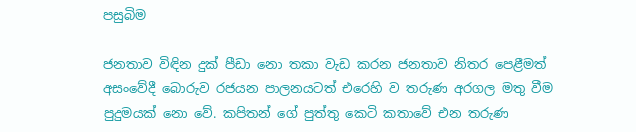පසුබිම

ජනතාව විඳින දුක් පීඩා නො තකා වැඩ කරන ජනතාව නිතර පෙළීමත් අසංවේදී බොරුව රජයන පාලනයටත් එරෙහි ව තරුණ අරගල මතු වීම පුදුමයක් නො වේ. කපිතන් ගේ පුත්තු කෙටි කතාවේ එන තරුණ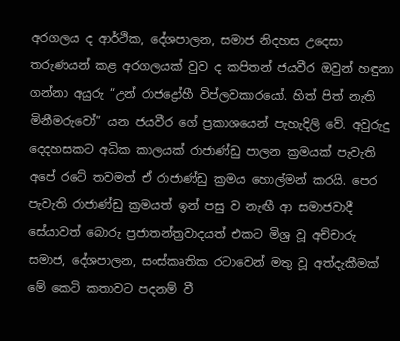අරගලය ද ආර්ථික, දේශපාලන, සමාජ නිදහස උදෙසා තරුණයන් කළ අරගලයක් වුව ද කපිතන් ජයවීර ඔවුන් හඳුනා ගන්නා අයුරු “උන් රාජද්‍රෝහී විප්ලවකාරයෝ. හිත් පිත් නැති මිනීමරුවෝ” යන ජයවීර ගේ ප්‍රකාශයෙන් පැහැදිලි වේ. අවුරුදු දෙදහසකට අධික කාලයක් රාජාණ්ඩු පාලන ක්‍රමයක් පැවැති අපේ රටේ තවමත් ඒ රාජාණ්ඩු ක්‍රමය හොල්මන් කරයි. පෙර පැවැති රාජාණ්ඩු ක්‍රමයත් ඉන් පසු ව නැඟී ආ සමාජවාදී සේයාවත් බොරු ප්‍රජාතන්ත්‍රවාදයත් එකට මිශ්‍ර වූ අච්චාරු සමාජ, දේශපාලන, සංස්කෘතික රටාවෙන් මතු වූ අත්දැකීමක් මේ කෙටි කතාවට පදනම් වී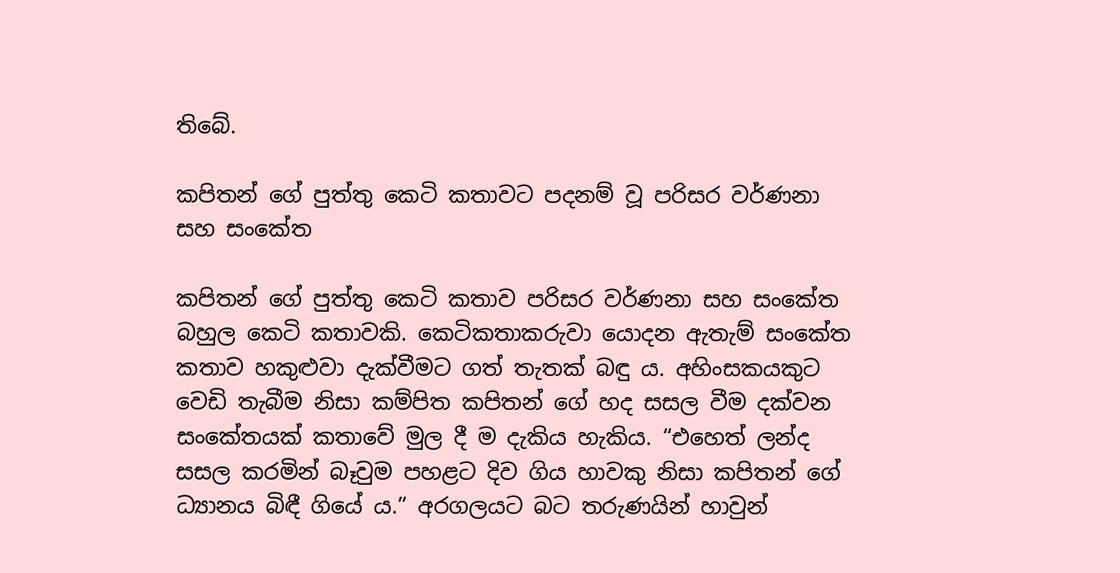තිබේ.

කපිතන් ගේ පුත්තු කෙටි කතාවට පදනම් වූ පරිසර වර්ණනා සහ සංකේත

කපිතන් ගේ පුත්තු කෙටි කතාව පරිසර වර්ණනා සහ සංකේත බහුල කෙටි කතාවකි. කෙටිකතාකරුවා යොදන ඇතැම් සංකේත කතාව හකුළුවා දැක්වීමට ගත් තැතක් බඳු ය. අහිංසකයකුට වෙඩි තැබීම නිසා කම්පිත කපිතන් ගේ හද සසල වීම දක්වන සංකේතයක් කතාවේ මුල දී ම දැකිය හැකිය. “එහෙත් ලන්ද සසල කරමින් බෑවුම පහළට දිව ගිය හාවකු නිසා කපිතන් ගේ ධ්‍යානය බිඳී ගියේ ය.” අරගලයට බට තරුණයින් හාවුන්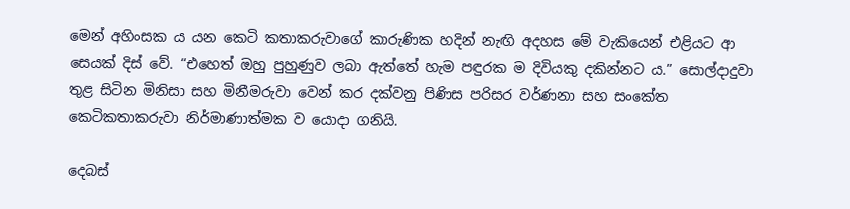මෙන් අහිංසක ය යන කෙටි කතාකරුවාගේ කාරුණික හදින් නැඟි අදහස මේ වැකියෙන් එළියට ආ සෙයක් දිස් වේ. “එහෙත් ඔහු පුහුණුව ලබා ඇත්තේ හැම පඳුරක ම දිවියකු දකින්නට ය.” සොල්දාදුවා තුළ සිටින මිනිසා සහ මිනීමරුවා වෙන් කර දක්වනු පිණිස පරිසර වර්ණනා සහ සංකේත කෙටිකතාකරුවා නිර්මාණාත්මක ව යොදා ගනියි.

දෙබස්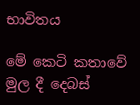භාවිතය

මේ කෙටි කතාවේ මුල දී දෙබස්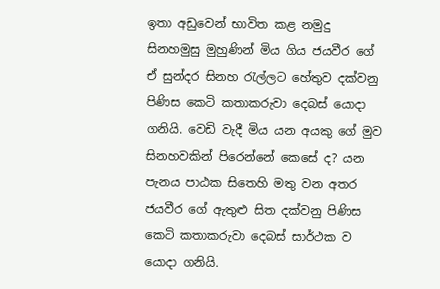ඉතා අඩුවෙන් භාවිත කළ නමුදු සිනහමුසු මුහුණින් මිය ගිය ජයවීර ගේ ඒ සුන්දර සිනහ රැල්ලට හේතුව දක්වනු පිණිස කෙටි කතාකරුවා දෙබස් යොදා ගනියි. වෙඩි වැදී මිය යන අයකු ගේ මුව සිනහවකින් පිරෙන්නේ කෙසේ ද? යන පැනය පාඨක සිතෙහි මතු වන අතර ජයවීර ගේ ඇතුළු සිත දක්වනු පිණිස කෙටි කතාකරුවා දෙබස් සාර්ථක ව යොදා ගනියි.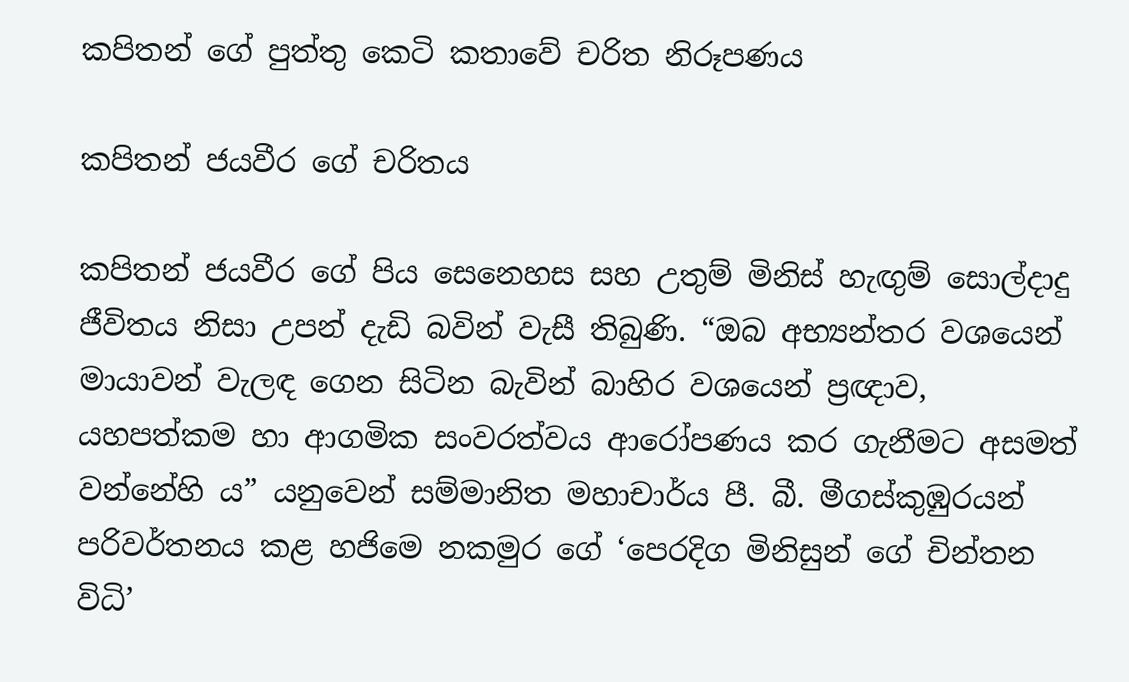කපිතන් ගේ පුත්තු කෙටි කතාවේ චරිත නිරූපණය

කපිතන් ජයවීර ගේ චරිතය

කපිතන් ජයවීර ගේ පිය සෙනෙහස සහ උතුම් මිනිස් හැඟුම් සොල්දාදු ජීවිතය නිසා උපන් දැඩි බවින් වැසී තිබුණි. “ඔබ අභ්‍යන්තර වශයෙන් මායාවන් වැලඳ ගෙන සිටින බැවින් බාහිර වශයෙන් ප්‍රඥාව, යහපත්කම හා ආගමික සංවරත්වය ආරෝපණය කර ගැනීමට අසමත් වන්නේහි ය” යනුවෙන් සම්මානිත මහාචාර්ය පී. බී. මීගස්කුඹුරයන් පරිවර්තනය කළ හජිමෙ නකමුර ගේ ‘පෙරදිග මිනිසුන් ගේ චින්තන විධි’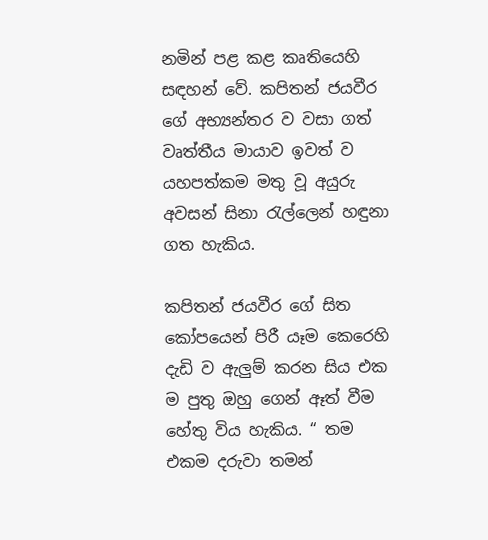නමින් පළ කළ කෘතියෙහි සඳහන් වේ. කපිතන් ජයවීර ගේ අභ්‍යන්තර ව වසා ගත් වෘත්තීය මායාව ඉවත් ව යහපත්කම මතු වූ අයුරු අවසන් සිනා රැල්ලෙන් හඳුනා ගත හැකිය.

කපිතන් ජයවීර ගේ සිත කෝපයෙන් පිරී යෑම කෙරෙහි දැඩි ව ඇලුම් කරන සිය එක ම පුතු ඔහු ගෙන් ඈත් වීම හේතු විය හැකිය. “ තම එකම දරුවා තමන්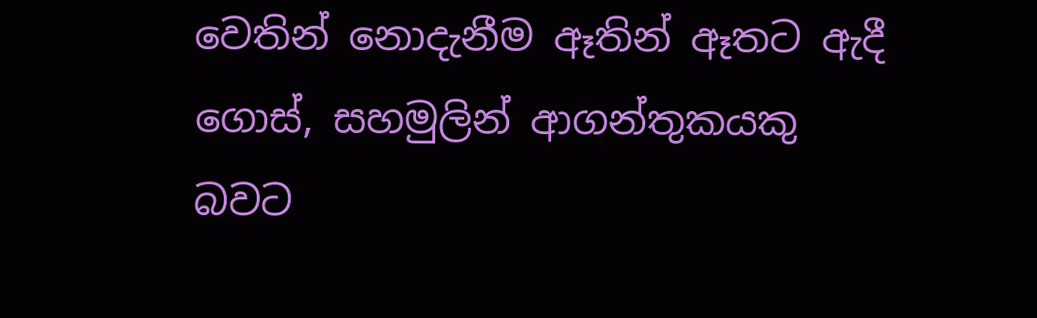වෙතින් නොදැනීම ඈතින් ඈතට ඇදී ගොස්, සහමුලින් ආගන්තුකයකු බවට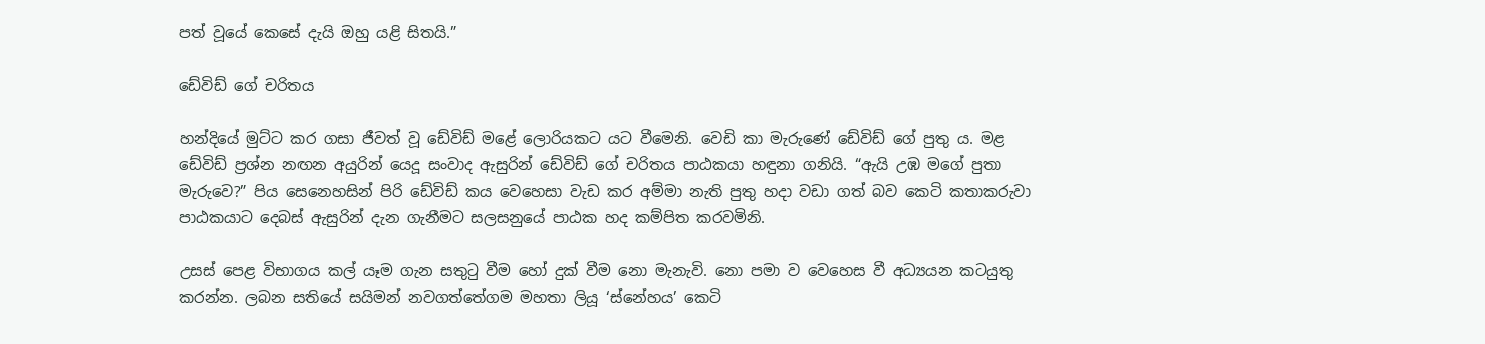පත් වූයේ කෙසේ දැයි ඔහු යළි සිතයි.”

ඩේවිඩ් ගේ චරිතය

හන්දියේ මුට්ට කර ගසා ජීවත් වූ ඩේවිඩ් මළේ ලොරියකට යට වීමෙනි. වෙඩි කා මැරුණේ ඩේවිඩ් ගේ පුතු ය. මළ ඩේවිඩ් ප්‍රශ්න නඟන අයුරින් යෙදූ සංවාද ඇසුරින් ඩේවිඩ් ගේ චරිතය පාඨකයා හඳුනා ගනියි. “ඇයි උඹ මගේ පුතා මැරුවෙ?” පිය සෙනෙහසින් පිරි ඩේවිඩ් කය වෙහෙසා වැඩ කර අම්මා නැති පුතු හදා වඩා ගත් බව කෙටි කතාකරුවා පාඨකයාට දෙබස් ඇසුරින් දැන ගැනීමට සලසනුයේ පාඨක හද කම්පිත කරවමිනි.

උසස් පෙළ විභාගය කල් යෑම ගැන සතුටු වීම හෝ දුක් වීම නො මැනැවි. නො පමා ව වෙහෙස වී අධ්‍යයන කටයුතු කරන්න. ලබන සතියේ සයිමන් නවගත්තේගම මහතා ලියූ ‘ස්නේහය’ කෙටි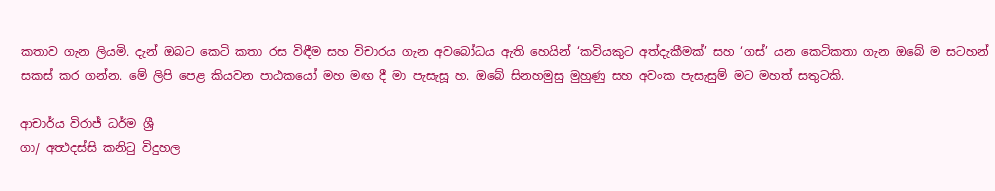කතාව ගැන ලියමි. දැන් ඔබට කෙටි කතා රස විඳීම සහ විචාරය ගැන අවබෝධය ඇති හෙයින් ‘කවියකුට අත්දැකීමක්’ සහ ‘ගස්’ යන කෙටිකතා ගැන ඔබේ ම සටහන් සකස් කර ගන්න. මේ ලිපි පෙළ කියවන පාඨකයෝ මහ මඟ දී මා පැසැසූ හ. ඔබේ සිනහමුසු මුහුණු සහ අවංක පැසැසුම් මට මහත් සතුටකි.

ආචාර්ය විරාජ් ධර්ම ශ්‍රී
ගා/ අත්‍ථදස්සි කනිටු විදුහල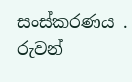සංස්කරණය . රුවන්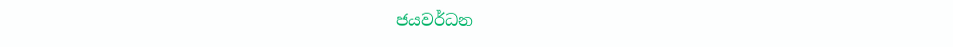ජයවර්ධන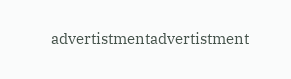advertistmentadvertistment